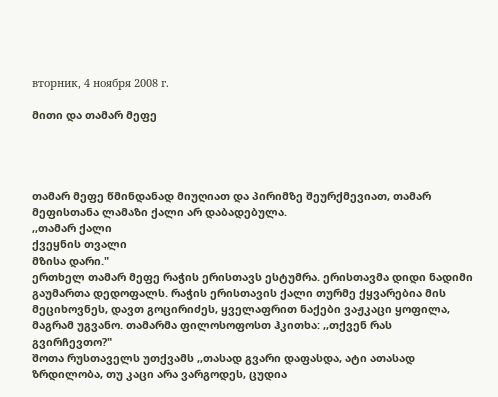вторник, 4 ноября 2008 г.

მითი და თამარ მეფე




თამარ მეფე წმინდანად მიუღიათ და პირიმზე შეურქმევიათ, თამარ მეფისთანა ლამაზი ქალი არ დაბადებულა.
,,თამარ ქალი
ქვეყნის თვალი
მზისა დარი."
ერთხელ თამარ მეფე რაჭის ერისთავს ესტუმრა. ერისთავმა დიდი ნადიმი გაუმართა დედოფალს. რაჭის ერისთავის ქალი თურმე ქყვარებია მის მეციხოვნეს, დავთ გოცირიძეს, ყველაფრით ნაქები ვაჟკაცი ყოფილა, მაგრამ უგვანო. თამარმა ფილოსოფოსთ ჰკითხა: ,,თქვენ რას გვირჩევთო?"
შოთა რუსთაველს უთქვამს ,,თასად გვარი დაფასდა, ატი ათასად ზრდილობა, თუ კაცი არა ვარგოდეს, ცუდია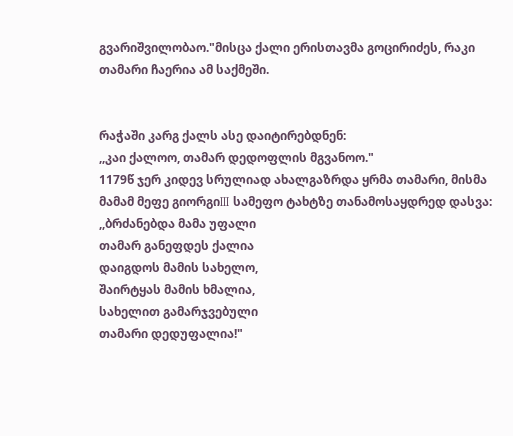გვარიშვილობაო."მისცა ქალი ერისთავმა გოცირიძეს, რაკი თამარი ჩაერია ამ საქმეში.


რაჭაში კარგ ქალს ასე დაიტირებდნენ:
,,კაი ქალოო, თამარ დედოფლის მგვანოო."
1179წ ჯერ კიდევ სრულიად ახალგაზრდა ყრმა თამარი, მისმა მამამ მეფე გიორგიIII სამეფო ტახტზე თანამოსაყდრედ დასვა:
,,ბრძანებდა მამა უფალი
თამარ განეფდეს ქალია
დაიგდოს მამის სახელო,
შაირტყას მამის ხმალია,
სახელით გამარჯვებული
თამარი დედუფალია!"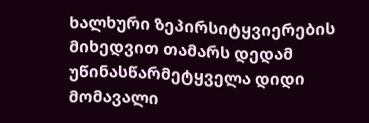ხალხური ზეპირსიტყვიერების მიხედვით თამარს დედამ უწინასწარმეტყველა დიდი მომავალი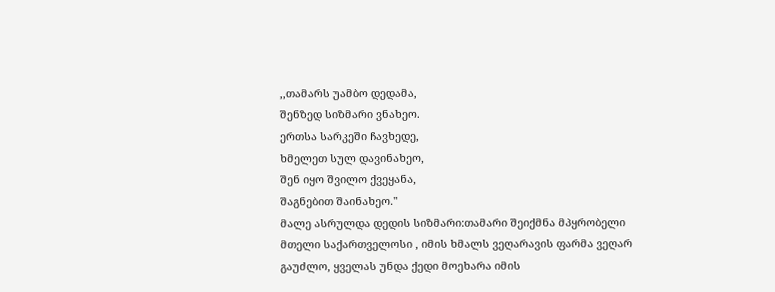,,თამარს უამბო დედამა,
შენზედ სიზმარი ვნახეო.
ერთსა სარკეში ჩავხედე,
ხმელეთ სულ დავინახეო,
შენ იყო შვილო ქვეყანა,
შაგნებით შაინახეო."
მალე ასრულდა დედის სიზმარი:თამარი შეიქმნა მპყრობელი მთელი საქართველოსი , იმის ხმალს ვეღარავის ფარმა ვეღარ გაუძლო, ყველას უნდა ქედი მოეხარა იმის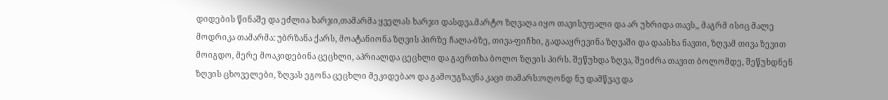დიდების წინაშე და ეძლია ხარჯი,თამარმა ყველას ხარჯი დასდვა.მარტო ზღვაღა იყო თავისუფალი და არ უხრიდა თავს,, მაგრმ ისიც მალე მოდრიკა თამარმა: უბრზანა ქარს, მოატანიონა ზღვის პირზე ჩალა-ბზე, თივა-ფიჩხი, გადააყრევინა ზღვაში და დაასხა ნავთი, ზღვამ თივა ზევით მოიგდო, მერე მოაკიდებინა ცეცხლი, აპრიალდა ცეცხლი და გაერთხა ბოლო ზღვის პირს. შეწუხდა ზღვა, შეიძრა თავით ბოლომდე, შეწუხდნენ ზღვის ცხოველები, ზღვას ეგონა ცეცხლი მეკიდებაო და გამოუგზავნა კაცი თამარს:ოღონდ ნუ დამწვავ და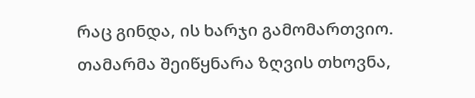რაც გინდა, ის ხარჯი გამომართვიო. თამარმა შეიწყნარა ზღვის თხოვნა,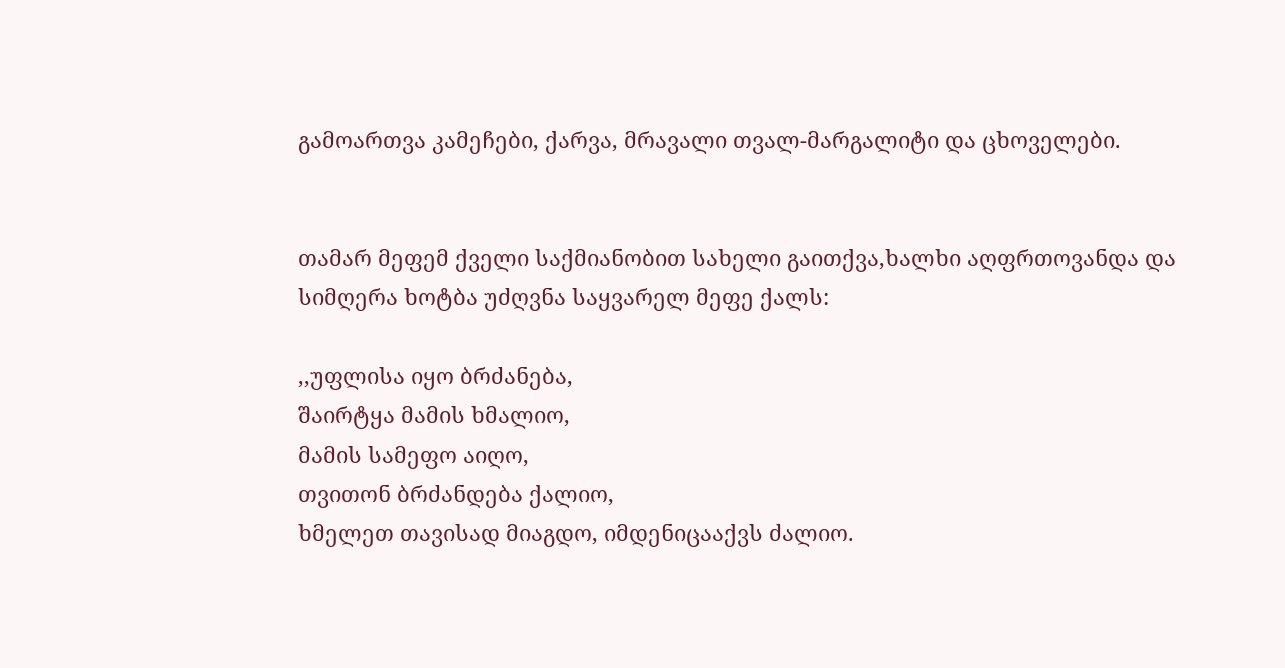გამოართვა კამეჩები, ქარვა, მრავალი თვალ-მარგალიტი და ცხოველები.


თამარ მეფემ ქველი საქმიანობით სახელი გაითქვა,ხალხი აღფრთოვანდა და სიმღერა ხოტბა უძღვნა საყვარელ მეფე ქალს:

,,უფლისა იყო ბრძანება,
შაირტყა მამის ხმალიო,
მამის სამეფო აიღო,
თვითონ ბრძანდება ქალიო,
ხმელეთ თავისად მიაგდო, იმდენიცააქვს ძალიო.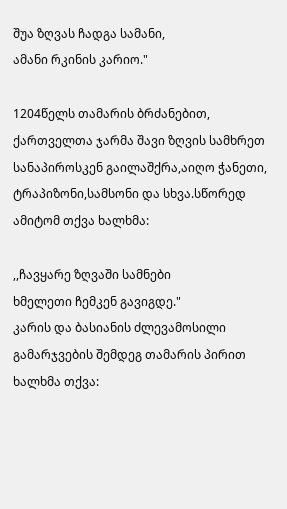შუა ზღვას ჩადგა სამანი,
ამანი რკინის კარიო."

1204წელს თამარის ბრძანებით, ქართველთა ჯარმა შავი ზღვის სამხრეთ სანაპიროსკენ გაილაშქრა,აიღო ჭანეთი, ტრაპიზონი,სამსონი და სხვა.სწორედ ამიტომ თქვა ხალხმა:

,,ჩავყარე ზღვაში სამნები
ხმელეთი ჩემკენ გავიგდე."
კარის და ბასიანის ძლევამოსილი გამარჯვების შემდეგ თამარის პირით ხალხმა თქვა: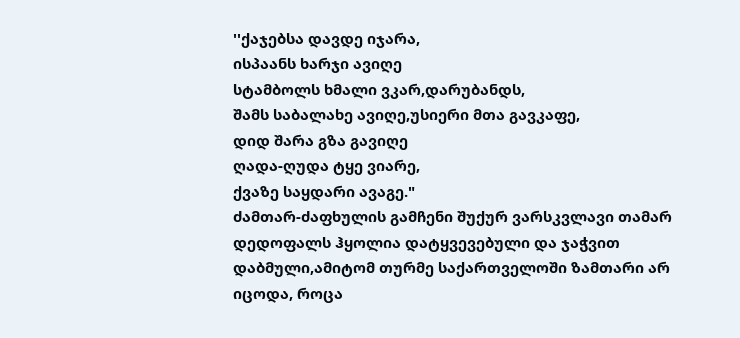''ქაჯებსა დავდე იჯარა,
ისპაანს ხარჯი ავიღე
სტამბოლს ხმალი ვკარ,დარუბანდს,
შამს საბალახე ავიღე,უსიერი მთა გავკაფე,
დიდ შარა გზა გავიღე
ღადა-ღუდა ტყე ვიარე,
ქვაზე საყდარი ავაგე."
ძამთარ-ძაფხულის გამჩენი შუქურ ვარსკვლავი თამარ დედოფალს ჰყოლია დატყვევებული და ჯაჭვით დაბმული,ამიტომ თურმე საქართველოში ზამთარი არ იცოდა, როცა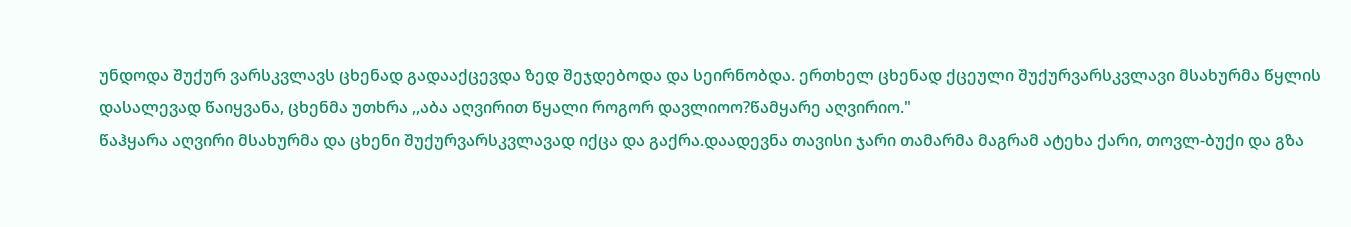უნდოდა შუქურ ვარსკვლავს ცხენად გადააქცევდა ზედ შეჯდებოდა და სეირნობდა. ერთხელ ცხენად ქცეული შუქურვარსკვლავი მსახურმა წყლის დასალევად წაიყვანა, ცხენმა უთხრა ,,აბა აღვირით წყალი როგორ დავლიოო?წამყარე აღვირიო."
წაჰყარა აღვირი მსახურმა და ცხენი შუქურვარსკვლავად იქცა და გაქრა.დაადევნა თავისი ჯარი თამარმა მაგრამ ატეხა ქარი, თოვლ-ბუქი და გზა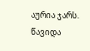აურია ჯარს.
წავიდა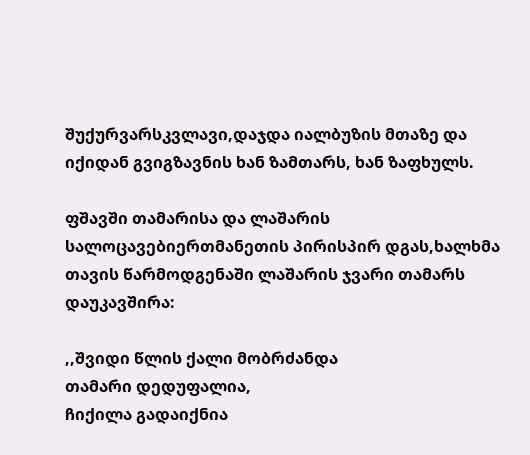შუქურვარსკვლავი,დაჯდა იალბუზის მთაზე და იქიდან გვიგზავნის ხან ზამთარს, ხან ზაფხულს.

ფშავში თამარისა და ლაშარის სალოცავებიერთმანეთის პირისპირ დგას,ხალხმა თავის წარმოდგენაში ლაშარის ჯვარი თამარს დაუკავშირა:

,,შვიდი წლის ქალი მობრძანდა
თამარი დედუფალია,
ჩიქილა გადაიქნია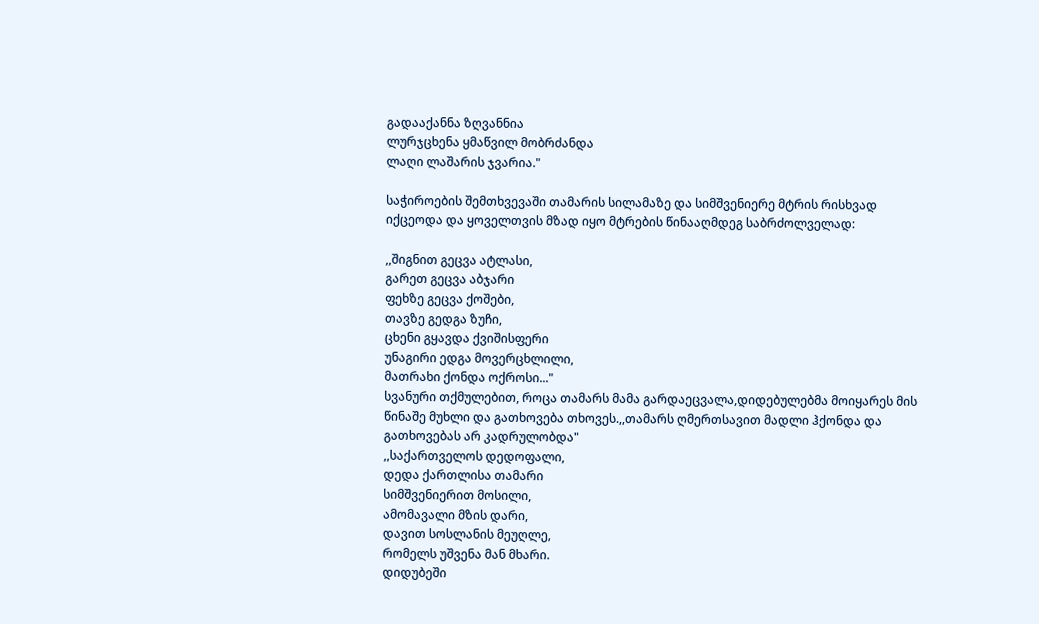გადააქანნა ზღვანნია
ლურჯცხენა ყმაწვილ მობრძანდა
ლაღი ლაშარის ჯვარია."

საჭიროების შემთხვევაში თამარის სილამაზე და სიმშვენიერე მტრის რისხვად იქცეოდა და ყოველთვის მზად იყო მტრების წინააღმდეგ საბრძოლველად:

,,შიგნით გეცვა ატლასი,
გარეთ გეცვა აბჯარი
ფეხზე გეცვა ქოშები,
თავზე გედგა ზუჩი,
ცხენი გყავდა ქვიშისფერი
უნაგირი ედგა მოვერცხლილი,
მათრახი ქონდა ოქროსი..."
სვანური თქმულებით, როცა თამარს მამა გარდაეცვალა,დიდებულებმა მოიყარეს მის წინაშე მუხლი და გათხოვება თხოვეს.,,თამარს ღმერთსავით მადლი ჰქონდა და გათხოვებას არ კადრულობდა"
,,საქართველოს დედოფალი,
დედა ქართლისა თამარი
სიმშვენიერით მოსილი,
ამომავალი მზის დარი,
დავით სოსლანის მეუღლე,
რომელს უშვენა მან მხარი.
დიდუბეში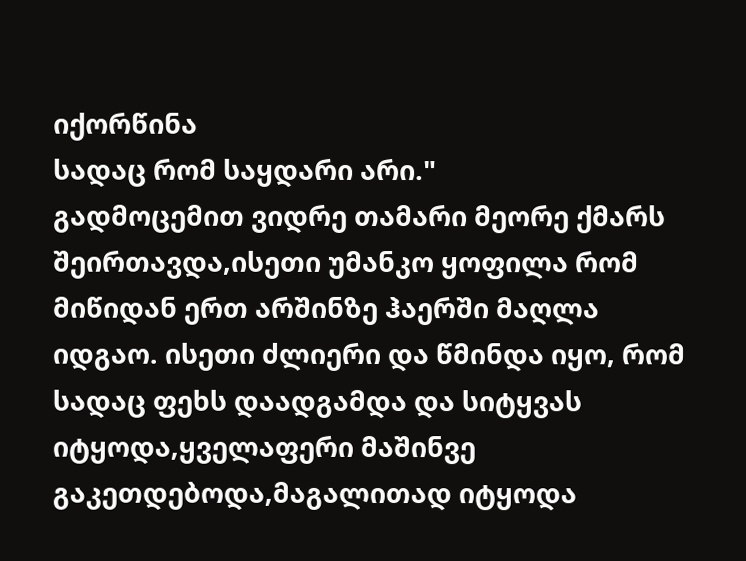იქორწინა
სადაც რომ საყდარი არი."
გადმოცემით ვიდრე თამარი მეორე ქმარს შეირთავდა,ისეთი უმანკო ყოფილა რომ მიწიდან ერთ არშინზე ჰაერში მაღლა იდგაო. ისეთი ძლიერი და წმინდა იყო, რომ სადაც ფეხს დაადგამდა და სიტყვას იტყოდა,ყველაფერი მაშინვე გაკეთდებოდა,მაგალითად იტყოდა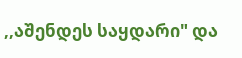,,აშენდეს საყდარი" და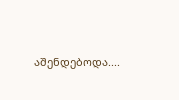აშენდებოდა....